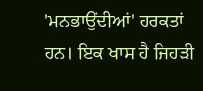'ਮਨਭਾਉਂਦੀਆਂ' ਹਰਕਤਾਂ ਹਨ। ਇਕ ਖਾਸ ਹੈ ਜਿਹੜੀ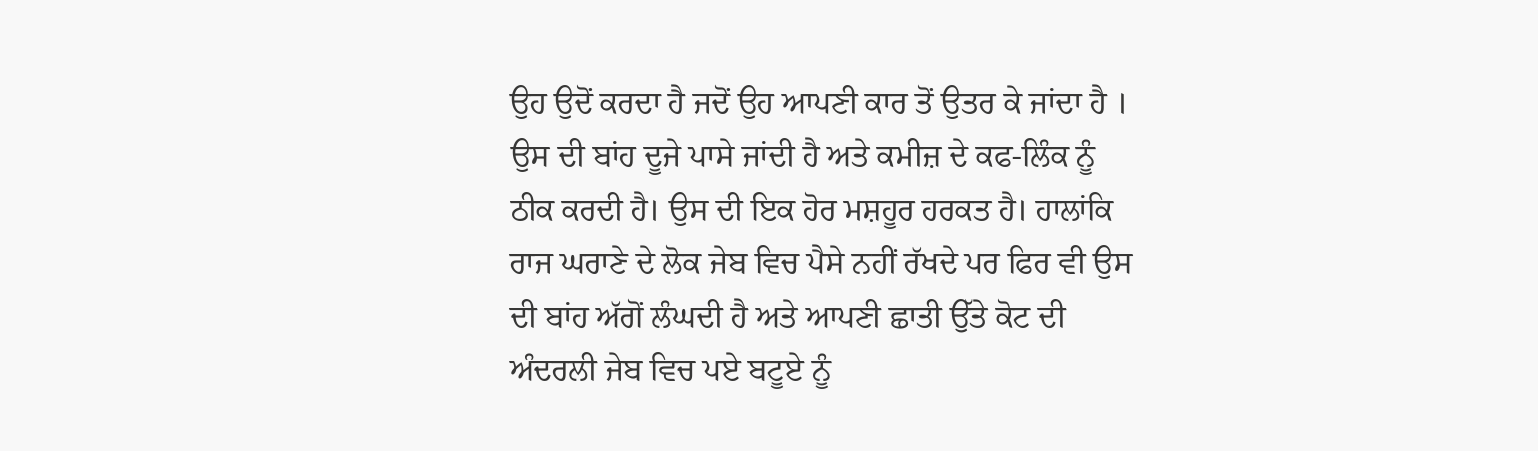ਉਹ ਉਦੋਂ ਕਰਦਾ ਹੈ ਜਦੋਂ ਉਹ ਆਪਣੀ ਕਾਰ ਤੋਂ ਉਤਰ ਕੇ ਜਾਂਦਾ ਹੈ । ਉਸ ਦੀ ਬਾਂਹ ਦੂਜੇ ਪਾਸੇ ਜਾਂਦੀ ਹੈ ਅਤੇ ਕਮੀਜ਼ ਦੇ ਕਫ-ਲਿੰਕ ਨੂੰ ਠੀਕ ਕਰਦੀ ਹੈ। ਉਸ ਦੀ ਇਕ ਹੋਰ ਮਸ਼ਹੂਰ ਹਰਕਤ ਹੈ। ਹਾਲਾਂਕਿ ਰਾਜ ਘਰਾਣੇ ਦੇ ਲੋਕ ਜੇਬ ਵਿਚ ਪੈਸੇ ਨਹੀਂ ਰੱਖਦੇ ਪਰ ਫਿਰ ਵੀ ਉਸ ਦੀ ਬਾਂਹ ਅੱਗੋਂ ਲੰਘਦੀ ਹੈ ਅਤੇ ਆਪਣੀ ਛਾਤੀ ਉੱਤੇ ਕੋਟ ਦੀ ਅੰਦਰਲੀ ਜੇਬ ਵਿਚ ਪਏ ਬਟੂਏ ਨੂੰ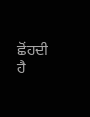ਛੋਂਹਦੀ ਹੈ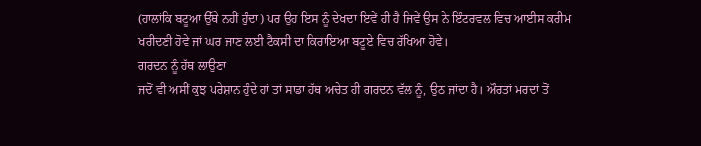(ਹਾਲਾਂਕਿ ਬਟੂਆ ਉੱਥੇ ਨਹੀਂ ਹੁੰਦਾ) ਪਰ ਉਹ ਇਸ ਨੂੰ ਦੇਖਦਾ ਇਵੇਂ ਹੀ ਹੈ ਜਿਵੇਂ ਉਸ ਨੇ ਇੰਟਰਵਲ ਵਿਚ ਆਈਸ ਕਰੀਮ ਖਰੀਦਣੀ ਹੋਵੇ ਜਾਂ ਘਰ ਜਾਣ ਲਈ ਟੈਕਸੀ ਦਾ ਕਿਰਾਇਆ ਬਟੂਏ ਵਿਚ ਰੱਖਿਆ ਹੋਵੇ।
ਗਰਦਨ ਨੂੰ ਹੱਥ ਲਾਉਣਾ
ਜਦੋਂ ਵੀ ਅਸੀਂ ਕੁਝ ਪਰੇਸ਼ਾਨ ਹੁੰਦੇ ਹਾਂ ਤਾਂ ਸਾਡਾ ਹੱਥ ਅਚੇਤ ਹੀ ਗਰਦਨ ਵੱਲ ਨੂੰ, ਉਠ ਜਾਂਦਾ ਹੈ। ਔਰਤਾਂ ਮਰਦਾਂ ਤੋਂ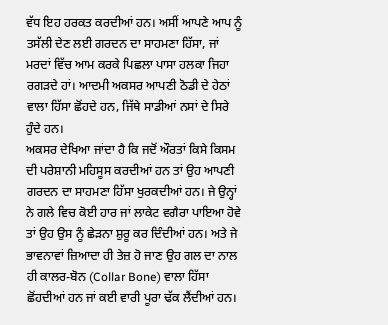ਵੱਧ ਇਹ ਹਰਕਤ ਕਰਦੀਆਂ ਹਨ। ਅਸੀਂ ਆਪਣੇ ਆਪ ਨੂੰ ਤਸੱਲੀ ਦੇਣ ਲਈ ਗਰਦਨ ਦਾ ਸਾਹਮਣਾ ਹਿੱਸਾ, ਜਾਂ ਮਰਦਾਂ ਵਿੱਚ ਆਮ ਕਰਕੇ ਪਿਛਲਾ ਪਾਸਾ ਹਲਕਾ ਜਿਹਾ ਰਗੜਦੇ ਹਾਂ। ਆਦਮੀ ਅਕਸਰ ਆਪਣੀ ਠੋਡੀ ਦੇ ਹੇਠਾਂ ਵਾਲਾ ਹਿੱਸਾ ਛੋਂਹਦੇ ਹਨ, ਜਿੱਥੇ ਸਾਡੀਆਂ ਨਸਾਂ ਦੇ ਸਿਰੇ ਹੁੰਦੇ ਹਨ।
ਅਕਸਰ ਦੇਖਿਆ ਜਾਂਦਾ ਹੈ ਕਿ ਜਦੋਂ ਔਰਤਾਂ ਕਿਸੇ ਕਿਸਮ ਦੀ ਪਰੇਸ਼ਾਨੀ ਮਹਿਸੂਸ ਕਰਦੀਆਂ ਹਨ ਤਾਂ ਉਹ ਆਪਣੀ ਗਰਦਨ ਦਾ ਸਾਹਮਣਾ ਹਿੱਸਾ ਖੁਰਕਦੀਆਂ ਹਨ। ਜੇ ਉਨ੍ਹਾਂ ਨੇ ਗਲੇ ਵਿਚ ਕੋਈ ਹਾਰ ਜਾਂ ਲਾਕੇਟ ਵਗੈਰਾ ਪਾਇਆ ਹੋਵੇ ਤਾਂ ਉਹ ਉਸ ਨੂੰ ਛੇੜਨਾ ਸ਼ੁਰੂ ਕਰ ਦਿੰਦੀਆਂ ਹਨ। ਅਤੇ ਜੇ ਭਾਵਨਾਵਾਂ ਜ਼ਿਆਦਾ ਹੀ ਤੇਜ਼ ਹੋ ਜਾਣ ਉਹ ਗਲ ਦਾ ਨਾਲ ਹੀ ਕਾਲਰ-ਬੋਨ (Collar Bone) ਵਾਲਾ ਹਿੱਸਾ ਛੋਂਹਦੀਆਂ ਹਨ ਜਾਂ ਕਈ ਵਾਰੀ ਪੂਰਾ ਢੱਕ ਲੈਂਦੀਆਂ ਹਨ।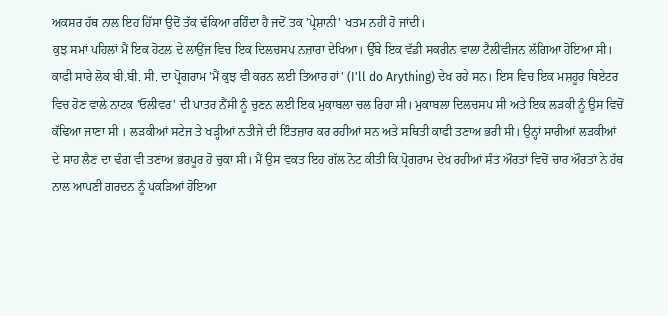ਅਕਸਰ ਹੱਥ ਨਾਲ ਇਹ ਹਿੱਸਾ ਉਦੋਂ ਤੱਕ ਢੱਕਿਆ ਰਹਿੰਦਾ ਹੈ ਜਦੋਂ ਤਕ 'ਪ੍ਰੇਸ਼ਾਨੀ' ਖਤਮ ਨਹੀਂ ਹੋ ਜਾਂਦੀ।
ਕੁਝ ਸਮਾਂ ਪਹਿਲਾਂ ਮੈਂ ਇਕ ਹੋਟਲ ਦੇ ਲਾਉਂਜ ਵਿਚ ਇਕ ਦਿਲਚਸਪ ਨਜ਼ਾਰਾ ਦੇਖਿਆ। ਉੱਥੇ ਇਕ ਵੱਡੀ ਸਕਰੀਨ ਵਾਲਾ ਟੈਲੀਵੀਜਨ ਲੱਗਿਆ ਹੋਇਆ ਸੀ। ਕਾਫੀ ਸਾਰੇ ਲੋਕ ਬੀ.ਬੀ. ਸੀ. ਦਾ ਪ੍ਰੋਗਰਾਮ 'ਮੈਂ ਕੁਝ ਵੀ ਕਰਨ ਲਈ ਤਿਆਰ ਹਾਂ' (I'll do Arything) ਦੇਖ ਰਹੇ ਸਨ। ਇਸ ਵਿਚ ਇਕ ਮਸ਼ਹੂਰ ਥਿਏਟਰ ਵਿਚ ਹੋਣ ਵਾਲੇ ਨਾਟਕ 'ਓਲੀਵਰ' ਦੀ ਪਾਤਰ ਨੈਂਸੀ ਨੂੰ ਚੁਣਨ ਲਈ ਇਕ ਮੁਕਾਬਲਾ ਚਲ ਰਿਹਾ ਸੀ। ਮੁਕਾਬਲਾ ਦਿਲਚਸਪ ਸੀ ਅਤੇ ਇਕ ਲੜਕੀ ਨੂੰ ਉਸ ਵਿਚੋਂ ਕੱਢਿਆ ਜਾਣਾ ਸੀ । ਲੜਕੀਆਂ ਸਟੇਜ ਤੇ ਖੜ੍ਹੀਆਂ ਨਤੀਜੇ ਦੀ ਇੰਤਜ਼ਾਰ ਕਰ ਰਹੀਆਂ ਸਨ ਅਤੇ ਸਥਿਤੀ ਕਾਫੀ ਤਣਾਅ ਭਰੀ ਸੀ। ਉਨ੍ਹਾਂ ਸਾਰੀਆਂ ਲੜਕੀਆਂ ਦੇ ਸਾਹ ਲੈਣ ਦਾ ਢੰਗ ਵੀ ਤਣਾਅ ਭਰਪੂਰ ਹੋ ਚੁਕਾ ਸੀ। ਮੈਂ ਉਸ ਵਕਤ ਇਹ ਗੱਲ ਨੋਟ ਕੀਤੀ ਕਿ ਪ੍ਰੋਗਰਾਮ ਦੇਖ ਰਹੀਆਂ ਸੰਤ ਔਰਤਾਂ ਵਿਚੋਂ ਚਾਰ ਔਰਤਾਂ ਨੇ ਹੱਥ ਨਾਲ ਆਪਣੀ ਗਰਦਨ ਨੂੰ ਪਕੜਿਆਂ ਹੋਇਆ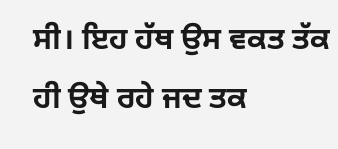ਸੀ। ਇਹ ਹੱਥ ਉਸ ਵਕਤ ਤੱਕ ਹੀ ਉਥੇ ਰਹੇ ਜਦ ਤਕ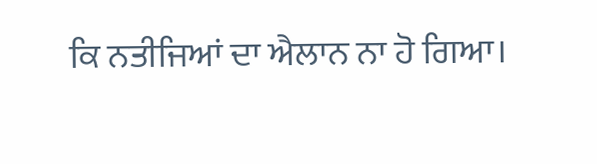ਕਿ ਨਤੀਜਿਆਂ ਦਾ ਐਲਾਨ ਨਾ ਹੋ ਗਿਆ।